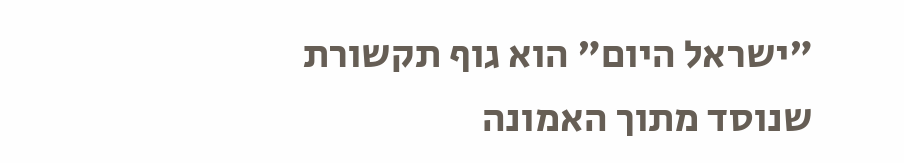"ישראל היום" הוא גוף תקשורת שנוסד מתוך האמונה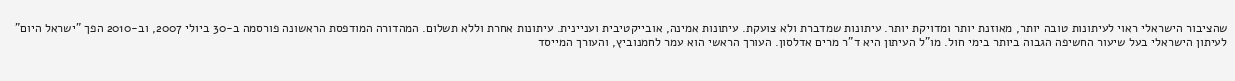שהציבור הישראלי ראוי לעיתונות טובה יותר, מאוזנת יותר ומדויקת יותר. עיתונות שמדברת ולא צועקת. עיתונות אמינה, אובייקטיבית ועניינית. עיתונות אחרת וללא תשלום. המהדורה המודפסת הראשונה פורסמה ב-30 ביולי 2007, וב-2010 הפך "ישראל היום" לעיתון הישראלי בעל שיעור החשיפה הגבוה ביותר בימי חול. מו"ל העיתון היא ד"ר מרים אדלסון. העורך הראשי הוא עמר לחמנוביץ, והעורך המייסד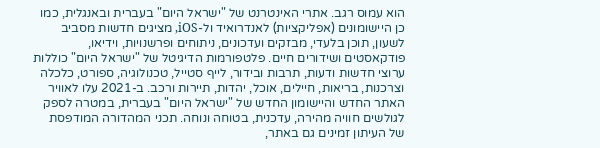הוא עמוס רגב. אתרי האינטרנט של "ישראל היום" בעברית ובאנגלית, כמו כן היישומונים (אפליקציות) לאנדרואיד ול-iOS, מציגים חדשות מסביב לשעון, תוכן בלעדי, מבזקים ועדכונים, ניתוחים ופרשנויות, וידיאו, פודקאסטים ושידורים חיים. פלטפורמות הדיגיטל של "ישראל היום" כוללות ערוצי חדשות ודעות, תרבות ובידור, לייף סטייל, טכנולוגיה, ספורט, כלכלה וצרכנות, בריאות, חיילים, אוכל, יהדות, תיירות ורכב. ב-2021 עלו לאוויר האתר החדש והיישומון החדש של "ישראל היום" בעברית, במטרה לספק לגולשים חוויה מהירה, עדכנית, בטוחה ונוחה. תכני המהדורה המודפסת של העיתון זמינים גם באתר,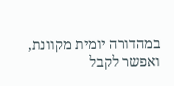במהדורה יומית מקוונת, ואפשר לקבל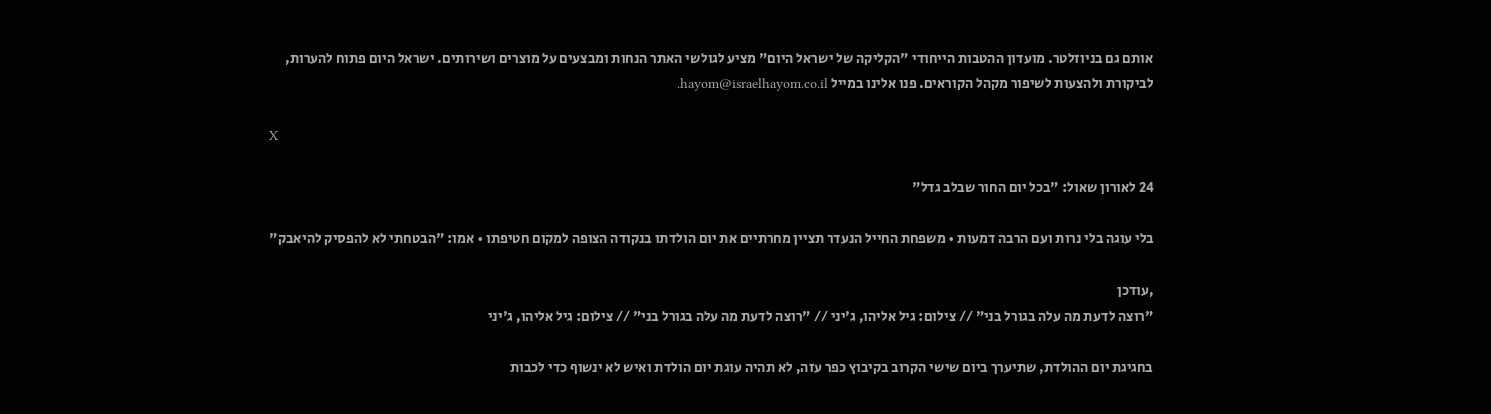אותם גם בניוזלטר. מועדון ההטבות הייחודי "הקליקה של ישראל היום" מציע לגולשי האתר הנחות ומבצעים על מוצרים ושירותים. ישראל היום פתוח להערות, לביקורת ולהצעות לשיפור מקהל הקוראים. פנו אלינו במייל hayom@israelhayom.co.il.

X

24 לאורון שאול: "בכל יום החור שבלב גדל"

בלי עוגה בלי נרות ועם הרבה דמעות • משפחת החייל הנעדר תציין מחרתיים את יום הולדתו בנקודה הצופה למקום חטיפתו • אמו: "הבטחתי לא להפסיק להיאבק"

,עודכן
"רוצה לדעת מה עלה בגורל בני" // צילום: גיל אליהו, ג'יני // "רוצה לדעת מה עלה בגורל בני" // צילום: גיל אליהו, ג'יני

בחגיגת יום ההולדת, שתיערך ביום שישי הקרוב בקיבוץ כפר עזה, לא תהיה עוגת יום הולדת ואיש לא ינשוף כדי לכבות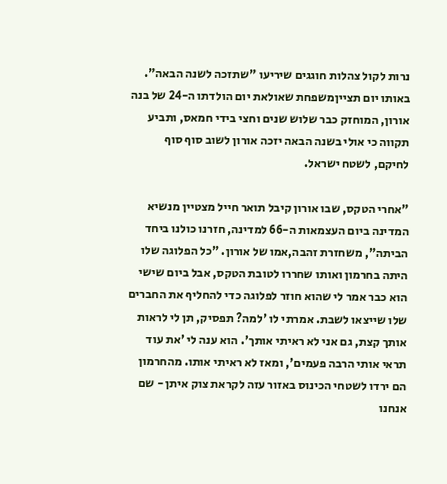נרות לקול צהלות חוגגים שיריעו "שתזכה לשנה הבאה". באותו יום תצייןמשפחת שאולאת יום הולדתו ה-24 של בנה אורון, המוחזק כבר שלוש שנים וחצי בידי חמאס, ותביע תקווה כי אולי בשנה הבאה יזכה אורון לשוב סוף סוף לחיקם, לשטח ישראל.

"אחרי הטקס, שבו אורון קיבל תואר חייל מצטיין מנשיא המדינה ביום העצמאות ה-66 למדינה, חזרנו כולנו ביחד הביתה", משחזרת זהבה,אמו של אורון. "כל הפלוגה שלו היתה בחרמון ואותו שחררו לטובת הטקס, אבל ביום שישי הוא כבר אמר לי שהוא חוזר לפלוגה כדי להחליף את החברים שלו שייצאו לשבת. אמרתי לו 'למה? תפסיק, תן לי לראות אותך קצת, גם אני לא ראיתי אותך'. הוא ענה לי 'את עוד תראי אותי הרבה פעמים', ומאז לא ראיתי אותו. מהחרמון הם ירדו לשטחי הכינוס באזור עזה לקראת צוק איתן - שם אנחנו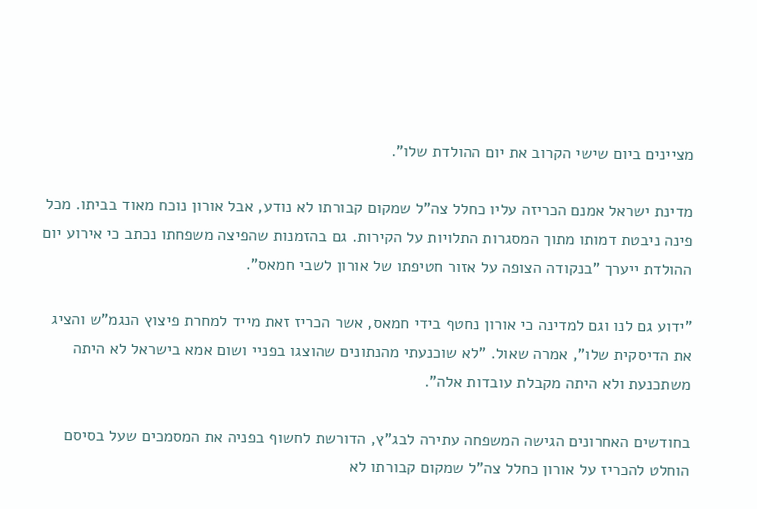מציינים ביום שישי הקרוב את יום ההולדת שלו".

מדינת ישראל אמנם הכריזה עליו כחלל צה"ל שמקום קבורתו לא נודע, אבל אורון נוכח מאוד בביתו. מכל פינה ניבטת דמותו מתוך המסגרות התלויות על הקירות. גם בהזמנות שהפיצה משפחתו נכתב כי אירוע יום ההולדת ייערך "בנקודה הצופה על אזור חטיפתו של אורון לשבי חמאס".

"ידוע גם לנו וגם למדינה כי אורון נחטף בידי חמאס, אשר הכריז זאת מייד למחרת פיצוץ הנגמ"ש והציג את הדיסקית שלו", אמרה שאול. "לא שוכנעתי מהנתונים שהוצגו בפניי ושום אמא בישראל לא היתה משתכנעת ולא היתה מקבלת עובדות אלה".

בחודשים האחרונים הגישה המשפחה עתירה לבג"ץ, הדורשת לחשוף בפניה את המסמכים שעל בסיסם הוחלט להכריז על אורון כחלל צה"ל שמקום קבורתו לא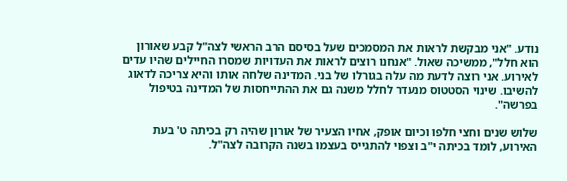נודע. "אני מבקשת לראות את המסמכים שעל בסיסם הרב הראשי לצה"ל קבע שאורון הוא חלל", ממשיכה שאול. "אנחנו רוצים לראות את העדויות שמסרו החיילים שהיו עדים לאירוע. אני רוצה לדעת מה עלה בגורלו של בני. המדינה שלחה אותו והיא צריכה לדאוג להשיבו. שינוי הסטטוס מנעדר לחלל משנה גם את ההתייחסות של המדינה בטיפול בפרשה".

שלוש שנים וחצי חלפו וכיום אופק, אחיו הצעיר של אורון שהיה רק בכיתה ט' בעת האירוע, לומד בכיתה י"ב וצפוי להתגייס בעצמו בשנה הקרובה לצה"ל.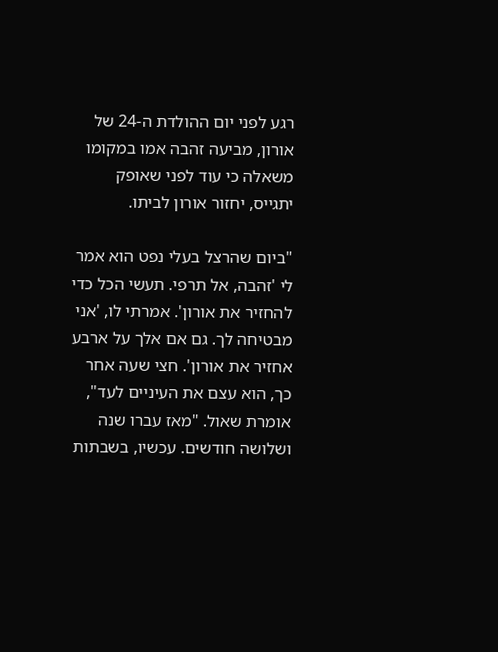רגע לפני יום ההולדת ה-24 של אורון, מביעה זהבה אמו במקומו משאלה כי עוד לפני שאופק יתגייס, יחזור אורון לביתו.

"ביום שהרצל בעלי נפט הוא אמר לי 'זהבה, אל תרפי. תעשי הכל כדי להחזיר את אורון'. אמרתי לו, 'אני מבטיחה לך. גם אם אלך על ארבע אחזיר את אורון'. חצי שעה אחר כך, הוא עצם את העיניים לעד", אומרת שאול. "מאז עברו שנה ושלושה חודשים. עכשיו, בשבתות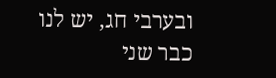ובערבי חג, יש לנו כבר שני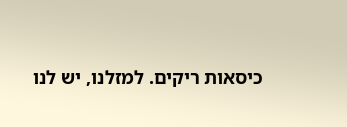כיסאות ריקים. למזלנו, יש לנו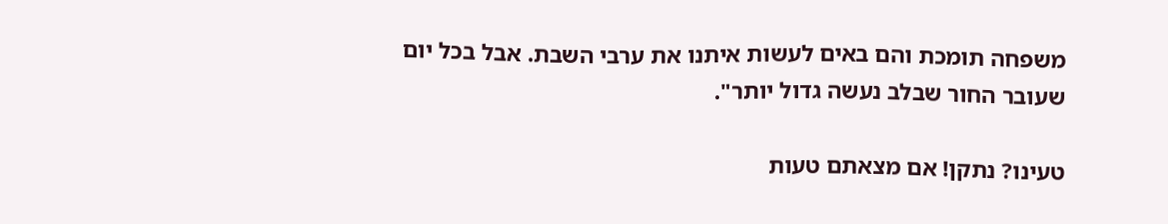משפחה תומכת והם באים לעשות איתנו את ערבי השבת. אבל בכל יום שעובר החור שבלב נעשה גדול יותר".

טעינו? נתקן! אם מצאתם טעות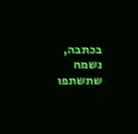בכתבה, נשמח שתשתפו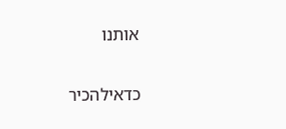אותנו

כדאילהכיר